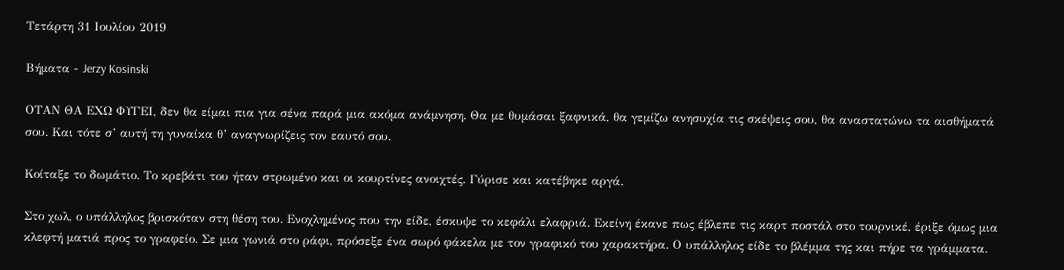Τετάρτη 31 Ιουλίου 2019

Βήματα - Jerzy Kosinski

ΟΤΑΝ ΘΑ ΕΧΩ ΦΥΓΕΙ, δεν θα είμαι πια για σένα παρά μια ακόμα ανάμνηση. Θα με θυμάσαι ξαφνικά, θα γεμίζω ανησυχία τις σκέψεις σου, θα αναστατώνω τα αισθήματά σου. Και τότε σ’ αυτή τη γυναίκα θ’ αναγνωρίζεις τον εαυτό σου.

Κοίταξε το δωμάτιο. Το κρεβάτι του ήταν στρωμένο και οι κουρτίνες ανοιχτές. Γύρισε και κατέβηκε αργά.

Στο χωλ, ο υπάλληλος βρισκόταν στη θέση του. Ενοχλημένος που την είδε, έσκυψε το κεφάλι ελαφριά. Εκείνη έκανε πως έβλεπε τις καρτ ποστάλ στο τουρνικέ, έριξε όμως μια κλεφτή ματιά προς το γραφείο. Σε μια γωνιά στο ράφι, πρόσεξε ένα σωρό φάκελα με τον γραφικό του χαρακτήρα. Ο υπάλληλος είδε το βλέμμα της και πήρε τα γράμματα.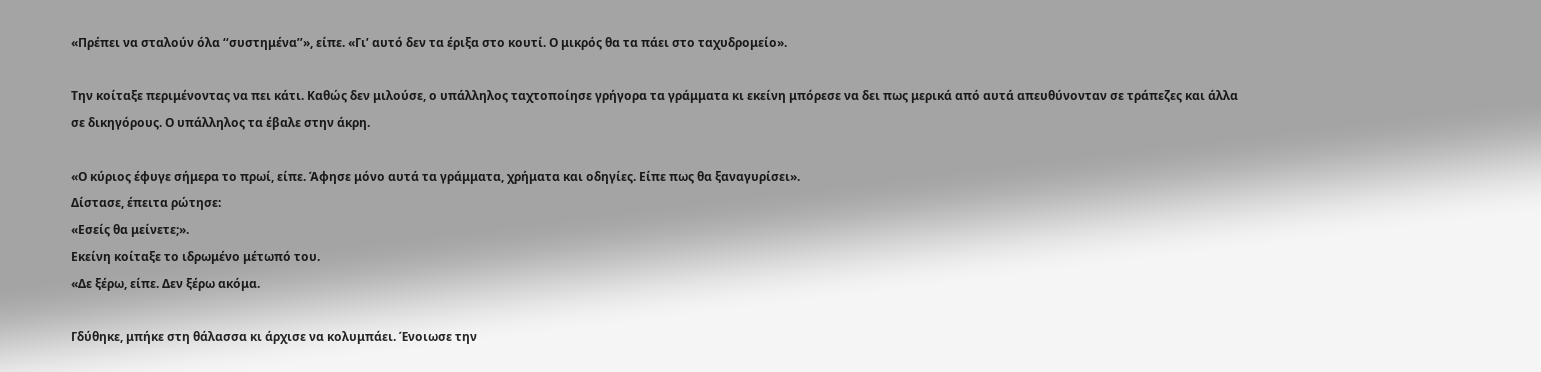«Πρέπει να σταλούν όλα ‘‘συστημένα’’», είπε. «Γι’ αυτό δεν τα έριξα στο κουτί. Ο μικρός θα τα πάει στο ταχυδρομείο».

Την κοίταξε περιμένοντας να πει κάτι. Καθώς δεν μιλούσε, ο υπάλληλος ταχτοποίησε γρήγορα τα γράμματα κι εκείνη μπόρεσε να δει πως μερικά από αυτά απευθύνονταν σε τράπεζες και άλλα σε δικηγόρους. Ο υπάλληλος τα έβαλε στην άκρη.

«Ο κύριος έφυγε σήμερα το πρωί, είπε. Άφησε μόνο αυτά τα γράμματα, χρήματα και οδηγίες. Είπε πως θα ξαναγυρίσει».
Δίστασε, έπειτα ρώτησε:
«Εσείς θα μείνετε;».
Εκείνη κοίταξε το ιδρωμένο μέτωπό του.
«Δε ξέρω, είπε. Δεν ξέρω ακόμα.

Γδύθηκε, μπήκε στη θάλασσα κι άρχισε να κολυμπάει. Ένοιωσε την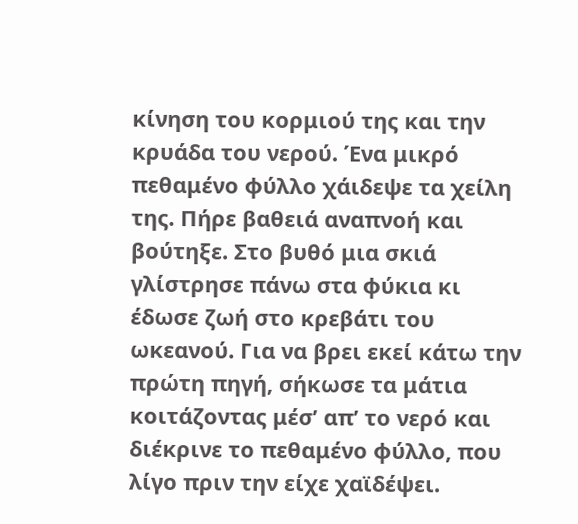κίνηση του κορμιού της και την κρυάδα του νερού. Ένα μικρό πεθαμένο φύλλο χάιδεψε τα χείλη της. Πήρε βαθειά αναπνοή και βούτηξε. Στο βυθό μια σκιά γλίστρησε πάνω στα φύκια κι έδωσε ζωή στο κρεβάτι του ωκεανού. Για να βρει εκεί κάτω την πρώτη πηγή, σήκωσε τα μάτια κοιτάζοντας μέσ’ απ’ το νερό και διέκρινε το πεθαμένο φύλλο, που λίγο πριν την είχε χαϊδέψει.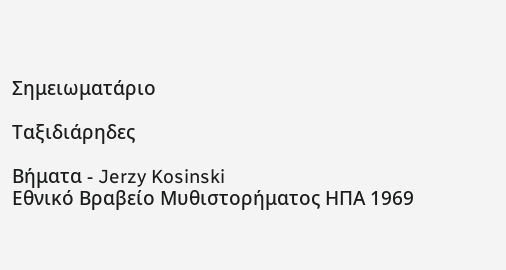Σημειωματάριο

Ταξιδιάρηδες

Βήματα - Jerzy Kosinski
Εθνικό Βραβείο Μυθιστορήματος ΗΠΑ 1969